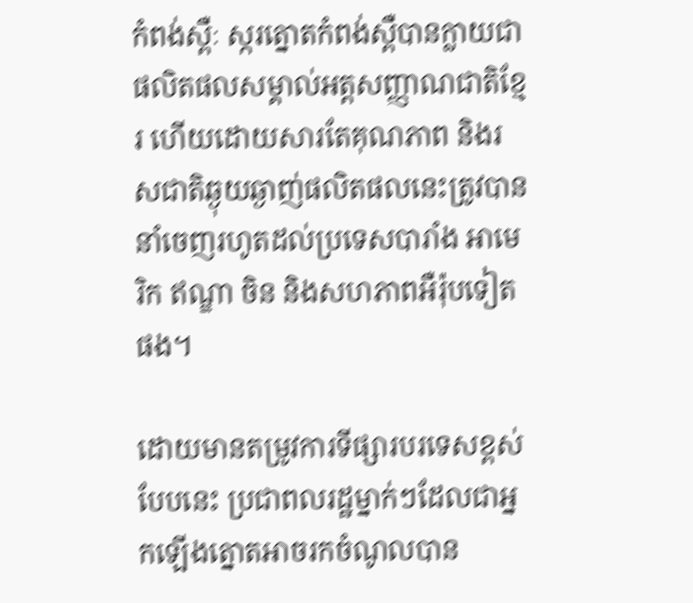កំពង់ស្ពឺៈ ស្ករត្នោតកំពង់ស្ពឺបានក្លាយជាផលិតផលសម្គាល់អត្តសញ្ញាណជាតិខ្មែរ ហើយដោយសារតែគុណភាព និងរសជាតិឆ្ងុយឆ្ងាញ់ផលិតផលនេះត្រូវបាននាំចេញរហូតដល់ប្រទេសបារាំង អាមេរិក ឥណ្ឌា ចិន និងសហភាពអឺរ៉ុបទៀតផង។

ដោយមានតម្រូវការទីផ្សារបរទេសខ្ពស់បែបនេះ ប្រជាពលរដ្ឋម្នាក់ៗដែលជាអ្នកឡើងត្នោតអាចរកចំណូលបាន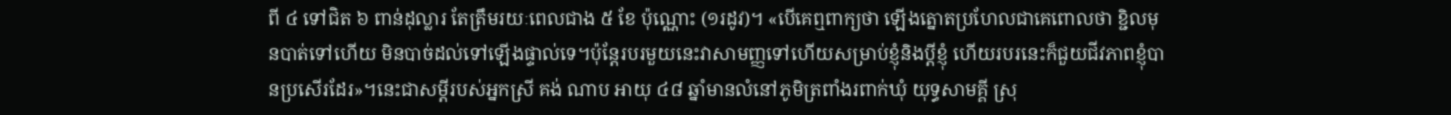ពី ៤ ទៅជិត ៦ ពាន់ដុល្លារ តែត្រឹមរយៈពេលជាង ៥ ខែ ប៉ុណ្ណោះ (១រដូវ)។ «បើគេឮពាក្យថា ឡើងត្នោតប្រហែលជាគេពោលថា ខ្ជិលមុនបាត់ទៅហើយ មិនបាច់ដល់ទៅឡើងផ្ទាល់ទេ។ប៉ុន្តែរបរមួយនេះវាសាមញ្ញទៅហើយសម្រាប់ខ្ញុំនិងប្តីខ្ញុំ ហើយរបរនេះក៏ជួយជីវភាពខ្ញុំបានប្រសើរដែរ»។នេះជាសម្តីរបស់អ្នកស្រី គង់ ណាប អាយុ ៤៨ ឆ្នាំមានលំនៅភូមិត្រពាំងរពាក់ឃុំ យុទ្ធសាមគ្គី ស្រុ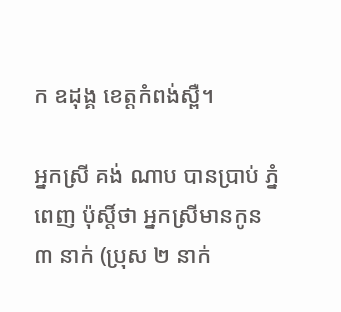ក ឧដុង្គ ខេត្តកំពង់ស្ពឺ។

អ្នកស្រី គង់ ណាប បានប្រាប់ ភ្នំពេញ ប៉ុស្តិ៍ថា អ្នកស្រីមានកូន ៣ នាក់ (ប្រុស ២ នាក់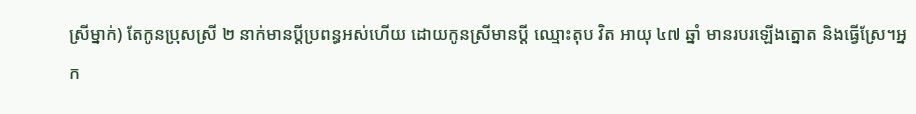ស្រីម្នាក់) តែកូនប្រុសស្រី ២ នាក់មានប្តីប្រពន្ធអស់ហើយ ដោយកូនស្រីមានប្តី ឈ្មោះតុប វិត អាយុ ៤៧ ឆ្នាំ មានរបរឡើងត្នោត និងធ្វើស្រែ។អ្នក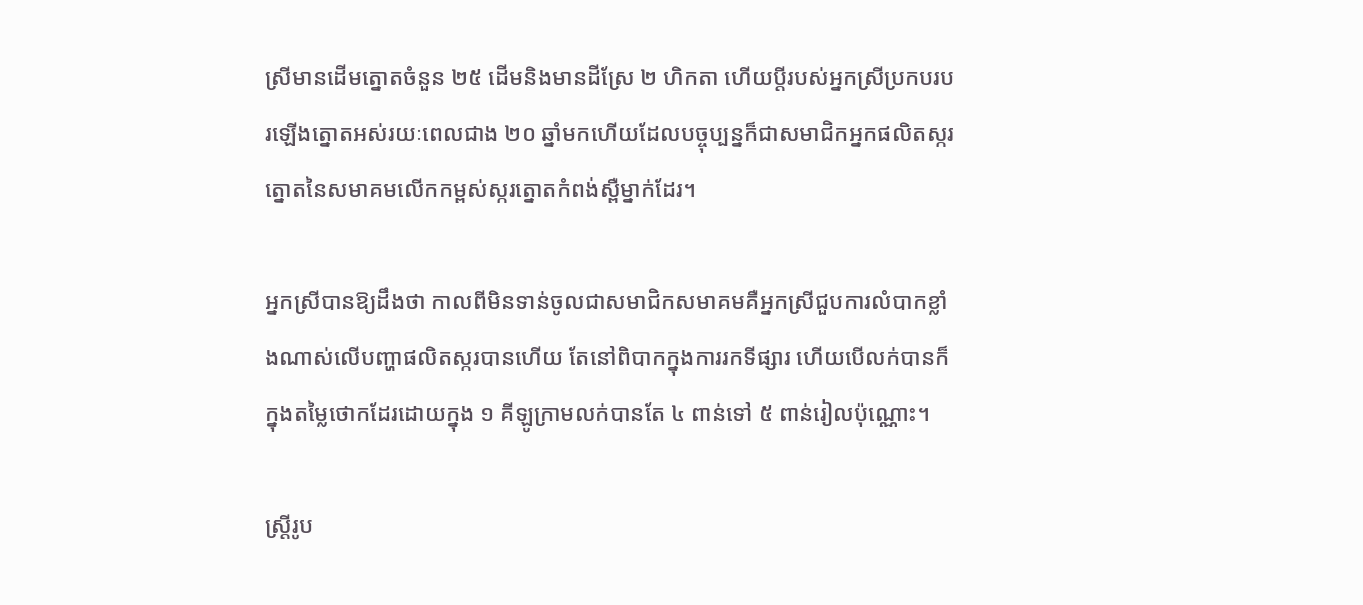ស្រីមានដើមត្នោតចំនួន ២៥ ដើមនិងមានដីស្រែ ២ ហិកតា ហើយប្តីរបស់អ្នកស្រីប្រកបរបរឡើងត្នោតអស់រយៈពេលជាង ២០ ឆ្នាំមកហើយដែលបច្ចុប្បន្នក៏ជាសមាជិកអ្នកផលិតស្ករត្នោតនៃសមាគមលើកកម្ពស់ស្ករត្នោតកំពង់ស្ពឺម្នាក់ដែរ។

អ្នកស្រីបានឱ្យដឹងថា កាលពីមិនទាន់ចូលជាសមាជិកសមាគមគឺអ្នកស្រីជួបការលំបាកខ្លាំងណាស់លើបញ្ហាផលិតស្ករបានហើយ តែនៅពិបាកក្នុងការរកទីផ្សារ ហើយបើលក់បានក៏ក្នុងតម្លៃថោកដែរដោយក្នុង ១ គីឡូក្រាមលក់បានតែ ៤ ពាន់ទៅ ៥ ពាន់រៀលប៉ុណ្ណោះ។

ស្ត្រីរូប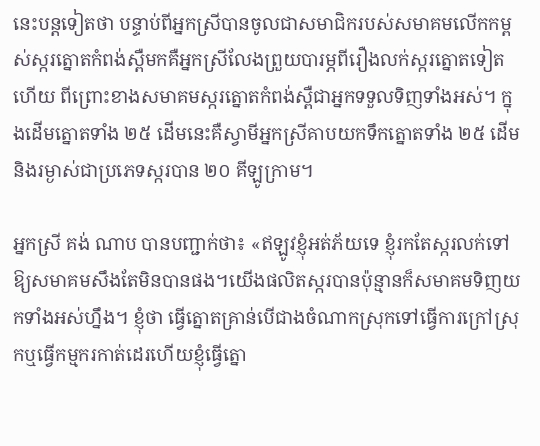នេះបន្តទៀតថា បន្ទាប់ពីអ្នកស្រីបានចូលជាសមាជិករបស់សមាគមលើកកម្ពស់ស្ករត្នោតកំពង់ស្ពឺមកគឺអ្នកស្រីលែងព្រួយបារម្ភពីរឿងលក់ស្ករត្នោតទៀតហើយ ពីព្រោះខាងសមាគមស្ករត្នោតកំពង់ស្ពឺជាអ្នកទទួលទិញទាំងអស់។ ក្នុងដើមត្នោតទាំង ២៥ ដើមនេះគឺស្វាមីអ្នកស្រីគាបយកទឹកត្នោតទាំង ២៥ ដើម និងរម្ងាស់ជាប្រភេទស្ករបាន ២០ គីឡូក្រាម។

អ្នកស្រី គង់ ណាប បានបញ្ជាក់ថា៖ «ឥឡូវខ្ញុំអត់ភ័យទេ ខ្ញុំរកតែស្ករលក់ទៅឱ្យសមាគមសឹងតែមិនបានផង។យើងផលិតស្ករបានប៉ុន្មានក៏សមាគមទិញយកទាំងអស់ហ្នឹង។ ខ្ញុំថា ធ្វើត្នោតគ្រាន់បើជាងចំណាកស្រុកទៅធ្វើការក្រៅស្រុកឬធ្វើកម្មករកាត់ដេរហើយខ្ញុំធ្វើត្នោ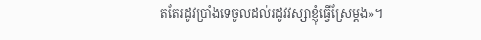តតែរដូវប្រាំងទេចូលដល់រដូវវស្សាខ្ញុំធ្វើស្រែម្តង»។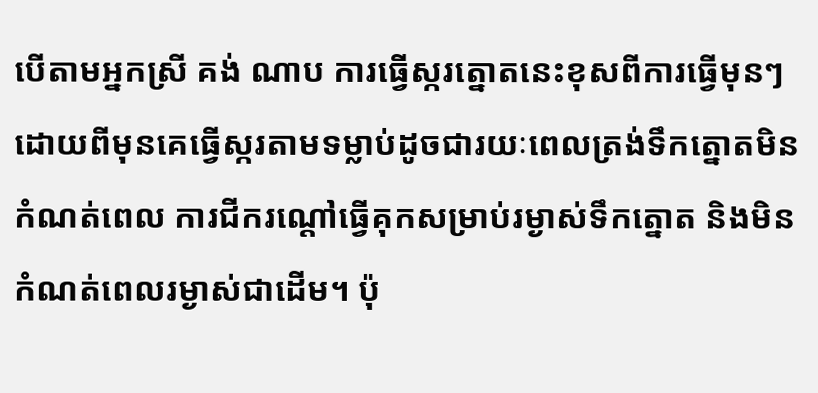បើតាមអ្នកស្រី គង់ ណាប ការធ្វើស្ករត្នោតនេះខុសពីការធ្វើមុនៗដោយពីមុនគេធ្វើស្ករតាមទម្លាប់ដូចជារយៈពេលត្រង់ទឹកត្នោតមិនកំណត់ពេល ការជីករណ្តៅធ្វើគុកសម្រាប់រម្ងាស់ទឹកត្នោត និងមិនកំណត់ពេលរម្ងាស់ជាដើម។ ប៉ុ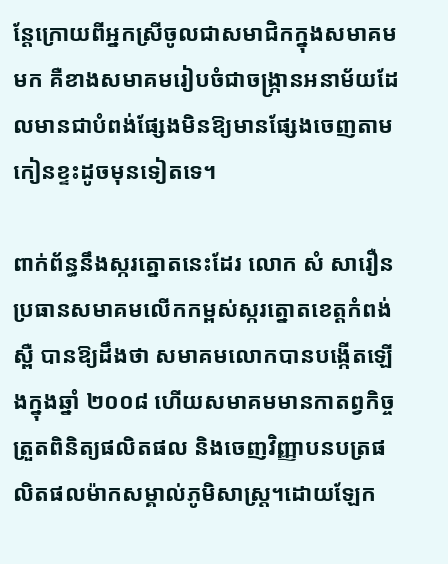ន្តែក្រោយពីអ្នកស្រីចូលជាសមាជិកក្នុងសមាគមមក គឺខាងសមាគមរៀបចំជាចង្ក្រានអនាម័យដែលមានជាបំពង់ផ្សែងមិនឱ្យមានផ្សែងចេញតាមកៀនខ្ទះដូចមុនទៀតទេ។

ពាក់ព័ន្ធនឹងស្ករត្នោតនេះដែរ លោក សំ សារឿន ប្រធានសមាគមលើកកម្ពស់ស្ករត្នោតខេត្តកំពង់ស្ពឺ បានឱ្យដឹងថា សមាគមលោកបានបង្កើតឡើងក្នុងឆ្នាំ ២០០៨ ហើយសមាគមមានកាតព្វកិច្ចត្រួតពិនិត្យផលិតផល និងចេញវិញ្ញាបនបត្រផលិតផលម៉ាកសម្គាល់ភូមិសាស្ត្រ។ដោយឡែក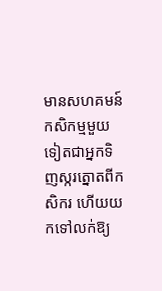មានសហគមន៍កសិកម្មមួយទៀតជាអ្នកទិញស្ករត្នោតពីកសិករ ហើយយកទៅលក់ឱ្យ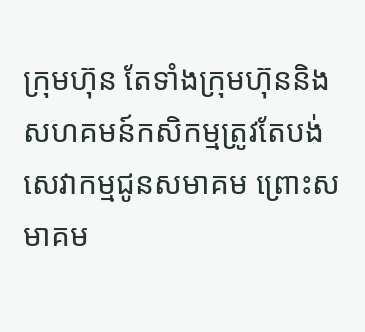ក្រុមហ៊ុន តែទាំងក្រុមហ៊ុននិងសហគមន៍កសិកម្មត្រូវតែបង់សេវាកម្មជូនសមាគម ព្រោះសមាគម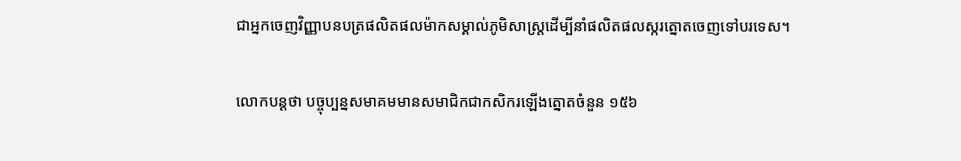ជាអ្នកចេញវិញ្ញាបនបត្រផលិតផលម៉ាកសម្គាល់ភូមិសាស្ត្រដើម្បីនាំផលិតផលស្ករត្នោតចេញទៅបរទេស។

លោកបន្តថា បច្ចុប្បន្នសមាគមមានសមាជិកជាកសិករឡើងត្នោតចំនួន ១៥៦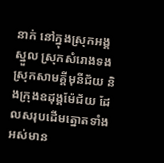នាក់ នៅក្នុងស្រុកអង្គស្នួល ស្រុកសំរោងទង ស្រុកសាមគ្គីមុនីជ័យ និងក្រុងឧដុង្គម៉ែជ័យ ដែលសរុបដើមត្នោតទាំងអស់មាន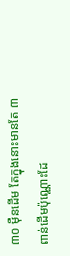៣០ ម៉ឺនដើម តែក្នុងនោះមានតែ ៣ ពាន់ដើមប៉ុណ្ណោះដែ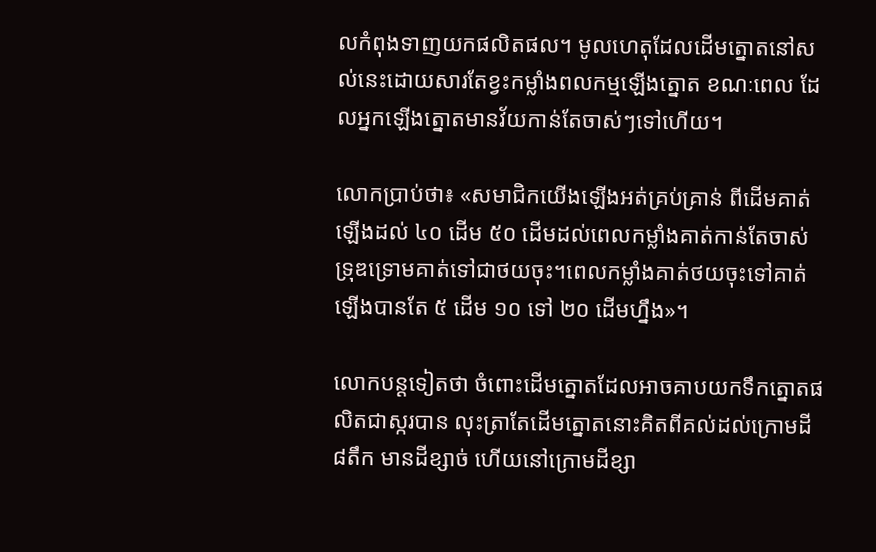លកំពុងទាញយកផលិតផល។ មូលហេតុដែលដើមត្នោតនៅសល់នេះដោយសារតែខ្វះកម្លាំងពលកម្មឡើងត្នោត ខណៈពេល ដែលអ្នកឡើងត្នោតមានវ័យកាន់តែចាស់ៗទៅហើយ។

លោកប្រាប់ថា៖ «សមាជិកយើងឡើងអត់គ្រប់គ្រាន់ ពីដើមគាត់ឡើងដល់ ៤០ ដើម ៥០ ដើមដល់ពេលកម្លាំងគាត់កាន់តែចាស់ទ្រុឌទ្រោមគាត់ទៅជាថយចុះ។ពេលកម្លាំងគាត់ថយចុះទៅគាត់ឡើងបានតែ ៥ ដើម ១០ ទៅ ២០ ដើមហ្នឹង»។

លោកបន្តទៀតថា ចំពោះដើមត្នោតដែលអាចគាបយកទឹកត្នោតផលិតជាស្ករបាន លុះត្រាតែដើមត្នោតនោះគិតពីគល់ដល់ក្រោមដី៨តឹក មានដីខ្សាច់ ហើយនៅក្រោមដីខ្សា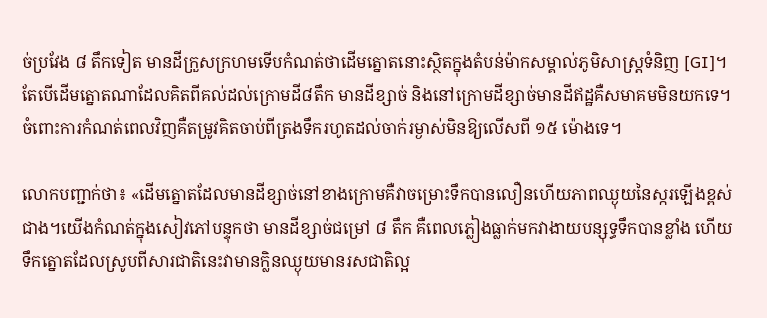ច់ប្រវែង ៨ តឹកទៀត មានដីក្រួសក្រហមទើបកំណត់ថាដើមត្នោតនោះស្ថិតក្នុងតំបន់ម៉ាកសម្គាល់ភូមិសាស្ត្រទំនិញ [GI]។ តែបើដើមត្នោតណាដែលគិតពីគល់ដល់ក្រោមដី៨តឹក មានដីខ្សាច់ និងនៅក្រោមដីខ្សាច់មានដីឥដ្ឋគឺសមាគមមិនយកទេ។ ចំពោះការកំណត់ពេលវិញគឺតម្រូវគិតចាប់ពីត្រងទឹករហូតដល់ចាក់រម្ងាស់មិនឱ្យលើសពី ១៥ ម៉ោងទេ។

លោកបញ្ជាក់ថា៖ «ដើមត្នោតដែលមានដីខ្សាច់នៅខាងក្រោមគឺវាចម្រោះទឹកបានលឿនហើយភាពឈ្ងុយនៃស្ករឡើងខ្ពស់ជាង។យើងកំណត់ក្នុងសៀវភៅបន្ទុកថា មានដីខ្សាច់ជម្រៅ ៨ តឹក គឺពេលភ្លៀងធ្លាក់មកវាងាយបន្សុទ្ធទឹកបានខ្លាំង ហើយទឹកត្នោតដែលស្រូបពីសារជាតិនេះវាមានក្លិនឈ្ងុយមានរសជាតិល្អ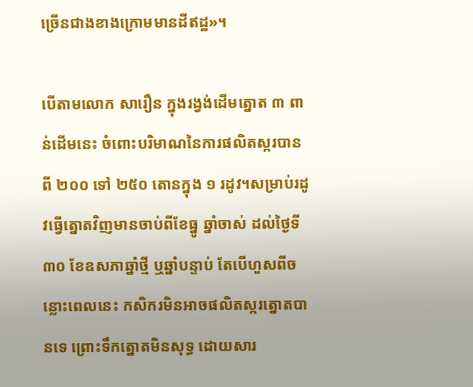ច្រើនជាងខាងក្រោមមានដីឥដ្ឋ»។

បើតាមលោក សារឿន ក្នុងរង្វង់ដើមត្នោត ៣ ពាន់ដើមនេះ ចំពោះបរិមាណនៃការផលិតស្ករបានពី ២០០ ទៅ ២៥០ តោនក្នុង ១ រដូវ។សម្រាប់រដូវធ្វើត្នោតវិញមានចាប់ពីខែធ្នូ ឆ្នាំចាស់ ដល់ថ្ងៃទី ៣០ ខែឧសភាឆ្នាំថ្មី ឬឆ្នាំបន្ទាប់ តែបើហួសពីចន្លោះពេលនេះ កសិករមិនអាចផលិតស្ករត្នោតបានទេ ព្រោះទឹកត្នោតមិនសុទ្ធ ដោយសារ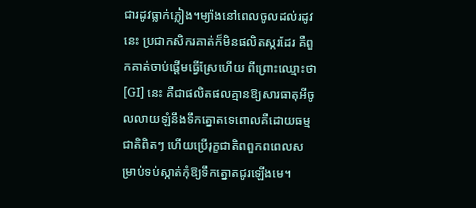ជារដូវធ្លាក់ភ្លៀង។ម្យ៉ាងនៅពេលចូលដល់រដូវនេះ ប្រជាកសិករគាត់ក៏មិនផលិតស្ករដែរ គឺពួកគាត់ចាប់ផ្តើមធ្វើស្រែហើយ ពីព្រោះឈ្មោះថា [GI] នេះ គឺជាផលិតផលគ្មានឱ្យសារធាតុអីចូលលាយឡំនឹងទឹកត្នោតទេពោលគឺដោយធម្មជាតិពិតៗ ហើយប្រើរុក្ខជាតិពពួកពពេលសម្រាប់ទប់ស្កាត់កុំឱ្យទឹកត្នោតជូរឡើងមេ។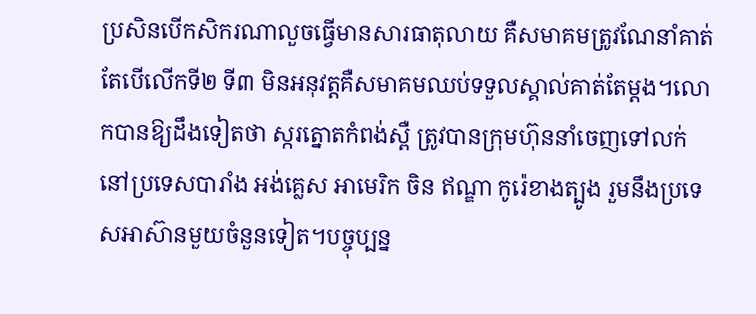ប្រសិនបើកសិករណាលួចធ្វើមានសារធាតុលាយ គឺសមាគមត្រូវណែនាំគាត់ តែបើលើកទី២ ទី៣ មិនអនុវត្តគឺសមាគមឈប់ទទួលស្គាល់គាត់តែម្តង។លោកបានឱ្យដឹងទៀតថា ស្ករត្នោតកំពង់ស្ពឺ ត្រូវបានក្រុមហ៊ុននាំចេញទៅលក់នៅប្រទេសបារាំង អង់គ្លេស អាមេរិក ចិន ឥណ្ឌា កូរ៉េខាងត្បូង រួមនឹងប្រទេសអាស៊ានមួយចំនួនទៀត។បច្ចុប្បន្ន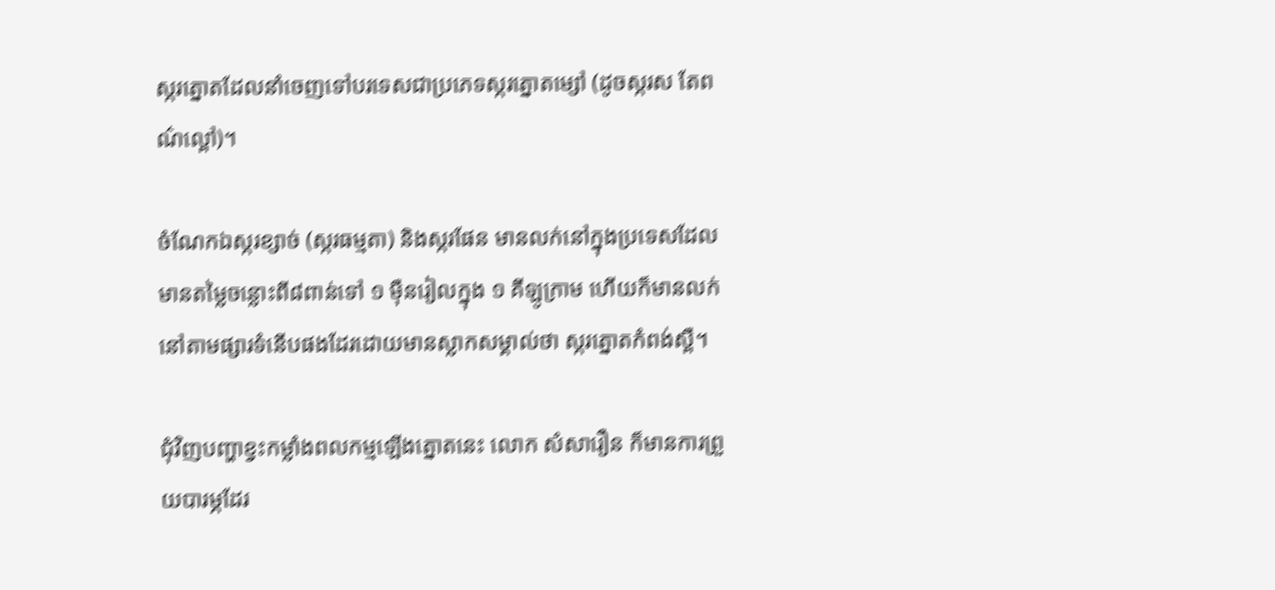ស្ករត្នោតដែលនាំចេញទៅបរទេសជាប្រភេទស្ករត្នោតម្សៅ (ដូចស្ករស តែពណ៌ល្ពៅ)។

ចំណែកឯស្ករខ្សាច់ (ស្ករធម្មតា) និងស្ករផែន មានលក់នៅក្នុងប្រទេសដែលមានតម្លៃចន្លោះពី៨ពាន់ទៅ ១ ម៉ឺនរៀលក្នុង ១ គីឡូក្រាម ហើយក៏មានលក់នៅតាមផ្សារទំនើបផងដែរដោយមានស្លាកសម្គាល់ថា ស្ករត្នោតកំពង់ស្ពឺ។

ជុំវិញបញ្ហាខ្វះកម្លាំងពលកម្មឡើងត្នោតនេះ លោក សំសារឿន ក៏មានការព្រួយបារម្ភដែរ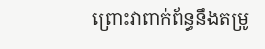ព្រោះវាពាក់ព័ន្ធនឹងតម្រូ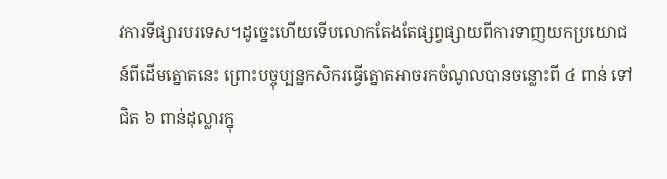វការទីផ្សារបរទេស។ដូច្នេះហើយទើបលោកតែងតែផ្សព្វផ្សាយពីការទាញយកប្រយោជន៍ពីដើមត្នោតនេះ ព្រោះបច្ចុប្បន្នកសិករធ្វើត្នោតអាចរកចំណូលបានចន្លោះពី ៤ ពាន់ ទៅជិត ៦ ពាន់ដុល្លារក្នុ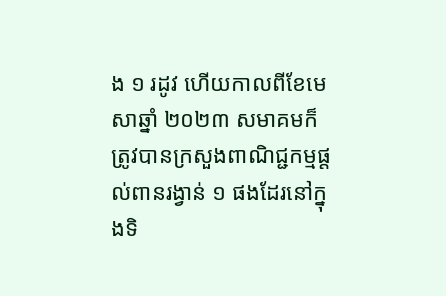ង ១ រដូវ ហើយកាលពីខែមេសាឆ្នាំ ២០២៣ សមាគមក៏ត្រូវបានក្រសួងពាណិជ្ជកម្មផ្តល់ពានរង្វាន់ ១ ផងដែរនៅក្នុងទិ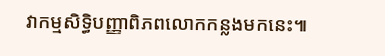វាកម្មសិទ្ធិបញ្ញាពិភពលោកកន្លងមកនេះ៕